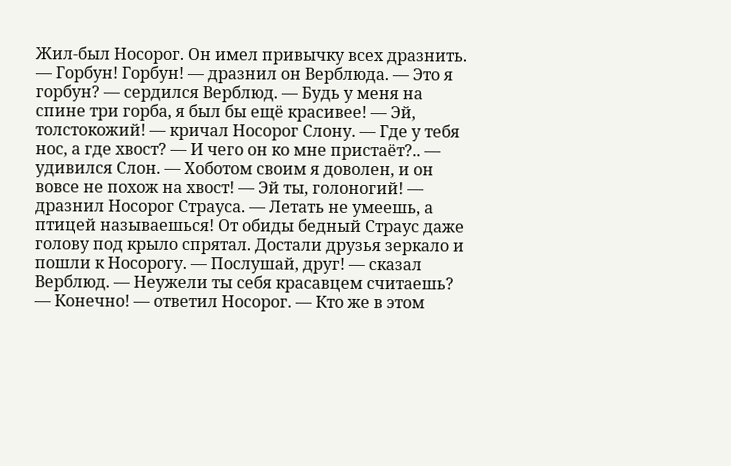Жил-был Носорог. Он имел привычку всех дразнить. — Горбун! Горбун! — дразнил он Верблюда. — Это я горбун? — сердился Верблюд. — Будь у меня на спине три горба, я был бы ещё красивее! — Эй, толстокожий! — кричал Носорог Слону. — Где у тебя нос, а где хвост? — И чего он ко мне пристаёт?.. — удивился Слон. — Хоботом своим я доволен, и он вовсе не похож на хвост! — Эй ты, голоногий! — дразнил Носорог Страуса. — Летать не умеешь, а птицей называешься! От обиды бедный Страус даже голову под крыло спрятал. Достали друзья зеркало и пошли к Носорогу. — Послушай, друг! — сказал Верблюд. — Неужели ты себя красавцем считаешь? — Конечно! — ответил Носорог. — Кто же в этом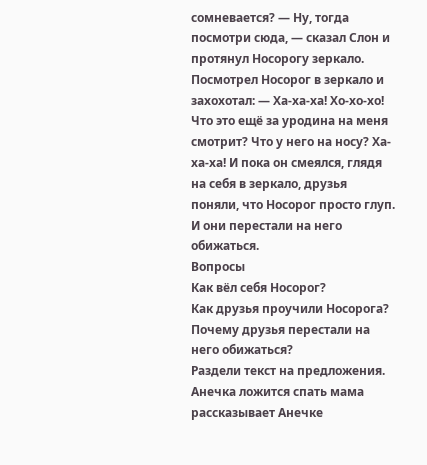сомневается? — Ну, тогда посмотри сюда, — сказал Слон и протянул Носорогу зеркало. Посмотрел Носорог в зеркало и захохотал: — Ха-ха-ха! Хо-хо-хо! Что это ещё за уродина на меня смотрит? Что у него на носу? Ха-ха-ха! И пока он смеялся, глядя на себя в зеркало, друзья поняли, что Носорог просто глуп. И они перестали на него обижаться.
Вопросы
Как вёл себя Носорог?
Как друзья проучили Носорога?
Почему друзья перестали на него обижаться?
Раздели текст на предложения.
Анечка ложится спать мама рассказывает Анечке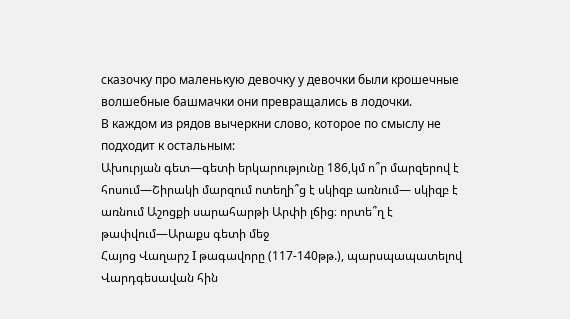сказочку про маленькую девочку у девочки были крошечные волшебные башмачки они превращались в лодочки.
В каждом из рядов вычеркни слово, которое по смыслу не подходит к остальным:
Ախուրյան գետ—գետի երկարությունը 186,կմ ո՞ր մարզերով է հոսում—Շիրակի մարզում ոտեղի՞ց է սկիզբ առնում— սկիզբ է առնում Աշոցքի սարահարթի Արփի լճից։ որտե՞ղ է թափվում—Արաքս գետի մեջ
Հայոց Վաղարշ I թագավորը (117-140թթ.), պարսպապատելով Վարդգեսավան հին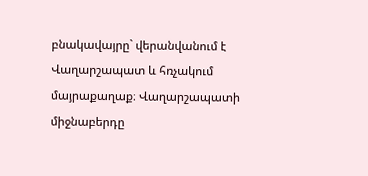բնակավայրը` վերանվանում է Վաղարշապատ և հռչակում մայրաքաղաք։ Վաղարշապատի միջնաբերդը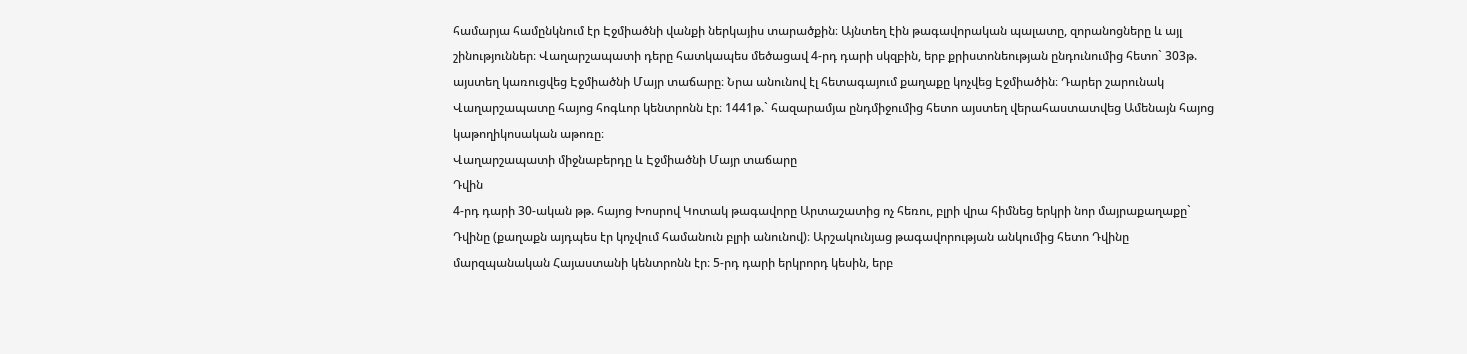համարյա համընկնում էր Էջմիածնի վանքի ներկայիս տարածքին։ Այնտեղ էին թագավորական պալատը, զորանոցները և այլ շինություններ։ Վաղարշապատի դերը հատկապես մեծացավ 4-րդ դարի սկզբին, երբ քրիստոնեության ընդունումից հետո` 303թ. այստեղ կառուցվեց Էջմիածնի Մայր տաճարը։ Նրա անունով էլ հետագայում քաղաքը կոչվեց Էջմիածին։ Դարեր շարունակ Վաղարշապատը հայոց հոգևոր կենտրոնն էր։ 1441թ.` հազարամյա ընդմիջումից հետո այստեղ վերահաստատվեց Ամենայն հայոց կաթողիկոսական աթոռը։
Վաղարշապատի միջնաբերդը և Էջմիածնի Մայր տաճարը
Դվին
4-րդ դարի 30-ական թթ. հայոց Խոսրով Կոտակ թագավորը Արտաշատից ոչ հեռու, բլրի վրա հիմնեց երկրի նոր մայրաքաղաքը` Դվինը (քաղաքն այդպես էր կոչվում համանուն բլրի անունով)։ Արշակունյաց թագավորության անկումից հետո Դվինը մարզպանական Հայաստանի կենտրոնն էր։ 5-րդ դարի երկրորդ կեսին, երբ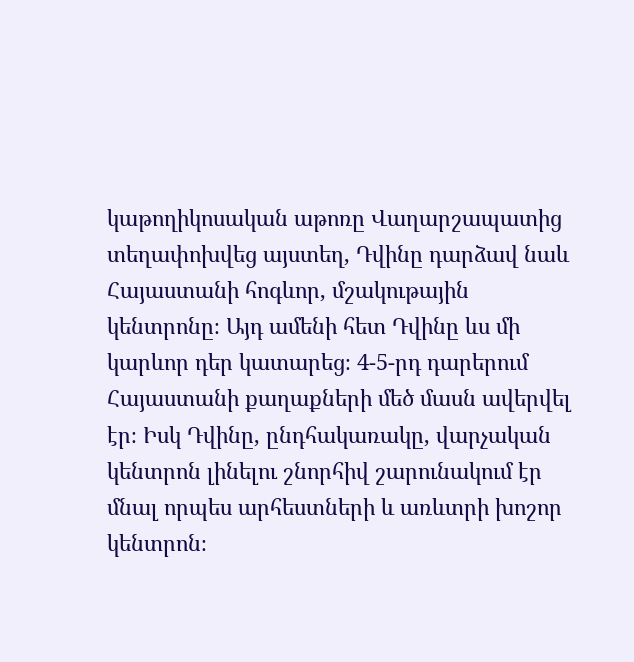կաթողիկոսական աթոռը Վաղարշապատից տեղափոխվեց այստեղ, Դվինը դարձավ նաև Հայաստանի հոգևոր, մշակութային կենտրոնը։ Այդ ամենի հետ Դվինը ևս մի կարևոր դեր կատարեց։ 4-5-րդ դարերում Հայաստանի քաղաքների մեծ մասն ավերվել էր։ Իսկ Դվինը, ընդհակառակը, վարչական կենտրոն լինելու շնորհիվ շարունակում էր մնալ որպես արհեստների և առևտրի խոշոր կենտրոն։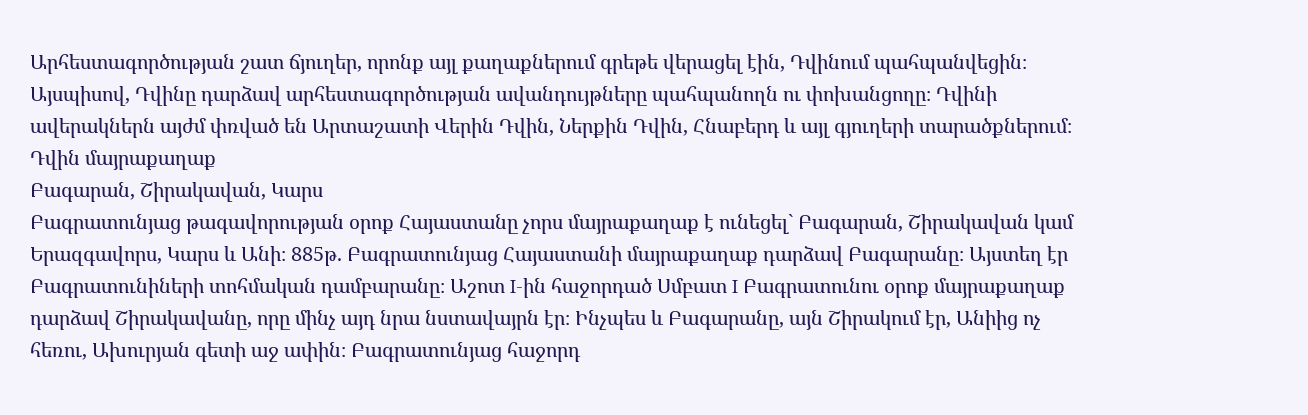Արհեստագործության շատ ճյուղեր, որոնք այլ քաղաքներում գրեթե վերացել էին, Դվինում պահպանվեցին։ Այսպիսով, Դվինը դարձավ արհեստագործության ավանդույթները պահպանողն ու փոխանցողը։ Դվինի ավերակներն այժմ փռված են Արտաշատի Վերին Դվին, Ներքին Դվին, Հնաբերդ և այլ գյուղերի տարածքներում։
Դվին մայրաքաղաք
Բագարան, Շիրակավան, Կարս
Բագրատունյաց թագավորության օրոք Հայաստանը չորս մայրաքաղաք է ունեցել` Բագարան, Շիրակավան կամ Երազգավորս, Կարս և Անի։ 885թ. Բագրատունյաց Հայաստանի մայրաքաղաք դարձավ Բագարանը։ Այստեղ էր Բագրատունիների տոհմական դամբարանը։ Աշոտ I-ին հաջորդած Սմբատ I Բագրատունու օրոք մայրաքաղաք դարձավ Շիրակավանը, որը մինչ այդ նրա նստավայրն էր։ Ինչպես և Բագարանը, այն Շիրակում էր, Անիից ոչ հեռու, Ախուրյան գետի աջ ափին։ Բագրատունյաց հաջորդ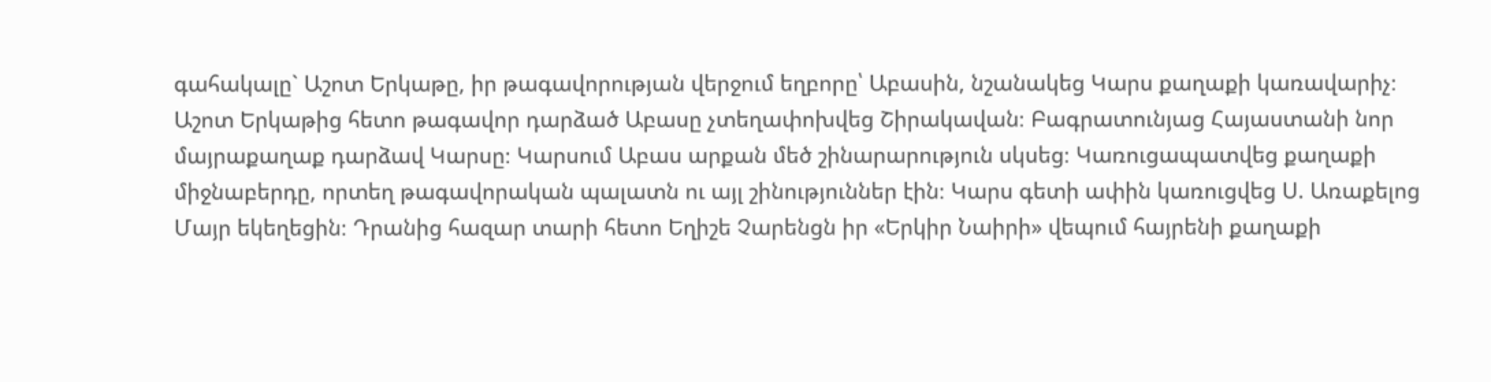գահակալը` Աշոտ Երկաթը, իր թագավորության վերջում եղբորը՝ Աբասին, նշանակեց Կարս քաղաքի կառավարիչ։ Աշոտ Երկաթից հետո թագավոր դարձած Աբասը չտեղափոխվեց Շիրակավան։ Բագրատունյաց Հայաստանի նոր մայրաքաղաք դարձավ Կարսը։ Կարսում Աբաս արքան մեծ շինարարություն սկսեց։ Կառուցապատվեց քաղաքի միջնաբերդը, որտեղ թագավորական պալատն ու այլ շինություններ էին։ Կարս գետի ափին կառուցվեց Ս. Առաքելոց Մայր եկեղեցին։ Դրանից հազար տարի հետո Եղիշե Չարենցն իր «Երկիր Նաիրի» վեպում հայրենի քաղաքի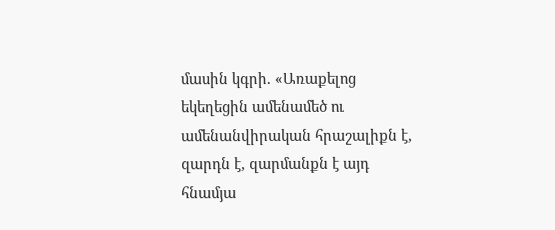մասին կգրի. «Առաքելոց եկեղեցին ամենամեծ ու ամենանվիրական հրաշալիքն է, զարդն է, զարմանքն է այդ հնամյա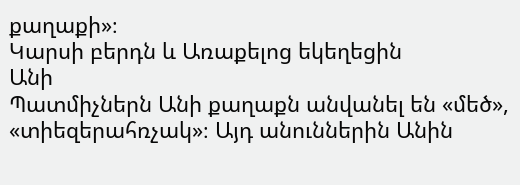քաղաքի»։
Կարսի բերդն և Առաքելոց եկեղեցին
Անի
Պատմիչներն Անի քաղաքն անվանել են «մեծ», «տիեզերահռչակ»։ Այդ անուններին Անին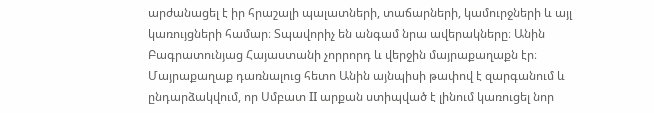արժանացել է իր հրաշալի պալատների, տաճարների, կամուրջների և այլ կառույցների համար։ Տպավորիչ են անգամ նրա ավերակները։ Անին Բագրատունյաց Հայաստանի չորրորդ և վերջին մայրաքաղաքն էր։ Մայրաքաղաք դառնալուց հետո Անին այնպիսի թափով է զարգանում և ընդարձակվում, որ Սմբատ II արքան ստիպված է լինում կառուցել նոր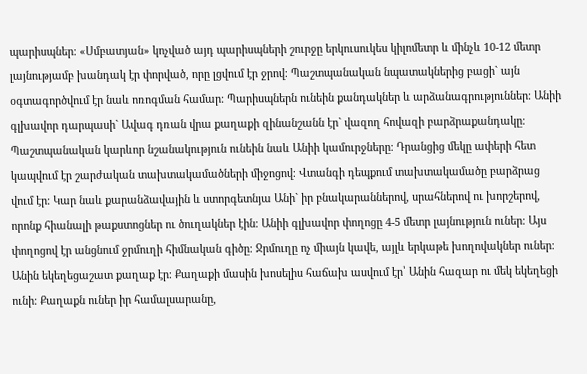պարիսպներ։ «Սմբատյան» կոչված այդ պարիսպների շուրջը երկուսուկես կիլոմետր և մինչև 10-12 մետր լայնությամբ խանդակ էր փորված, որը լցվում էր ջրով։ Պաշտպանական նպատակներից բացի` այն օգտագործվում էր նաև ոռոգման համար։ Պարիսպներն ունեին քանդակներ և արձանագրություններ։ Անիի գլխավոր դարպասի` Ավագ դռան վրա քաղաքի զինանշանն էր` վազող հովազի բարձրաքանդակը։ Պաշտպանական կարևոր նշանակություն ունեին նաև Անիի կամուրջները։ Դրանցից մեկը ափերի հետ կապվում էր շարժական տախտակամածների միջոցով։ Վտանգի դեպքում տախտակամածը բարձրաց վում էր։ Կար նաև քարանձավային և ստորգետնյա Անի` իր բնակարաններով, սրահներով ու խորշերով, որոնք հիանալի թաքստոցներ ու ծուղակներ էին։ Անիի գլխավոր փողոցը 4-5 մետր լայնություն ուներ։ Այս փողոցով էր անցնում ջրմուղի հիմնական գիծը։ Ջրմուղը ոչ միայն կավե, այլև երկաթե խողովակներ ուներ։ Անին եկեղեցաշատ քաղաք էր։ Քաղաքի մասին խոսելիս հաճախ ասվում էր՝ Անին հազար ու մեկ եկեղեցի ունի։ Քաղաքն ուներ իր համալսարանը,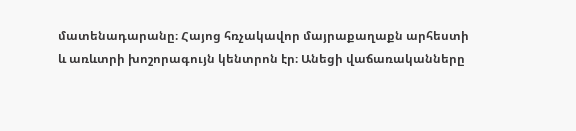մատենադարանը։ Հայոց հռչակավոր մայրաքաղաքն արհեստի և առևտրի խոշորագույն կենտրոն էր։ Անեցի վաճառականները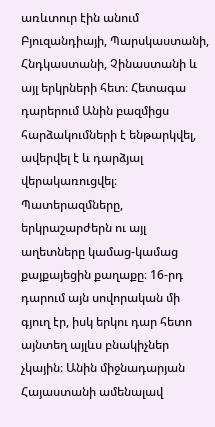առևտուր էին անում Բյուզանդիայի, Պարսկաստանի, Հնդկաստանի, Չինաստանի և այլ երկրների հետ։ Հետագա դարերում Անին բազմիցս հարձակումների է ենթարկվել, ավերվել է և դարձյալ վերակառուցվել։ Պատերազմները, երկրաշարժերն ու այլ աղետները կամաց-կամաց քայքայեցին քաղաքը։ 16-րդ դարում այն սովորական մի գյուղ էր, իսկ երկու դար հետո այնտեղ այլևս բնակիչներ չկային։ Անին միջնադարյան Հայաստանի ամենալավ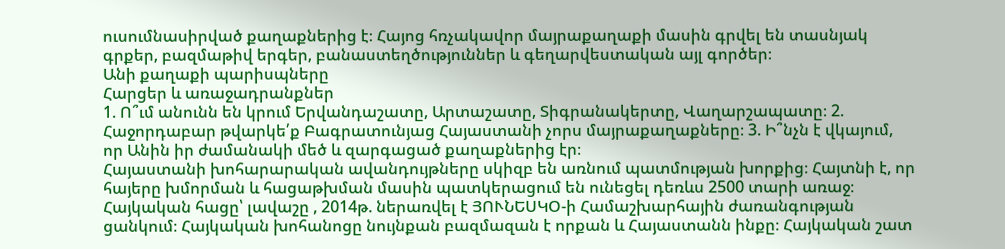ուսումնասիրված քաղաքներից է։ Հայոց հռչակավոր մայրաքաղաքի մասին գրվել են տասնյակ գրքեր, բազմաթիվ երգեր, բանաստեղծություններ և գեղարվեստական այլ գործեր։
Անի քաղաքի պարիսպները
Հարցեր և առաջադրանքներ
1. Ո՞ւմ անունն են կրում Երվանդաշատը, Արտաշատը, Տիգրանակերտը, Վաղարշապատը։ 2. Հաջորդաբար թվարկե՛ք Բագրատունյաց Հայաստանի չորս մայրաքաղաքները։ 3. Ի՞նչն է վկայում, որ Անին իր ժամանակի մեծ և զարգացած քաղաքներից էր։
Հայաստանի խոհարարական ավանդույթները սկիզբ են առնում պատմության խորքից։ Հայտնի է, որ հայերը խմորման և հացաթխման մասին պատկերացում են ունեցել դեռևս 2500 տարի առաջ։
Հայկական հացը՝ լավաշը , 2014թ. ներառվել է ՅՈՒՆԵՍԿՕ-ի Համաշխարհային ժառանգության ցանկում։ Հայկական խոհանոցը նույնքան բազմազան է որքան և Հայաստանն ինքը։ Հայկական շատ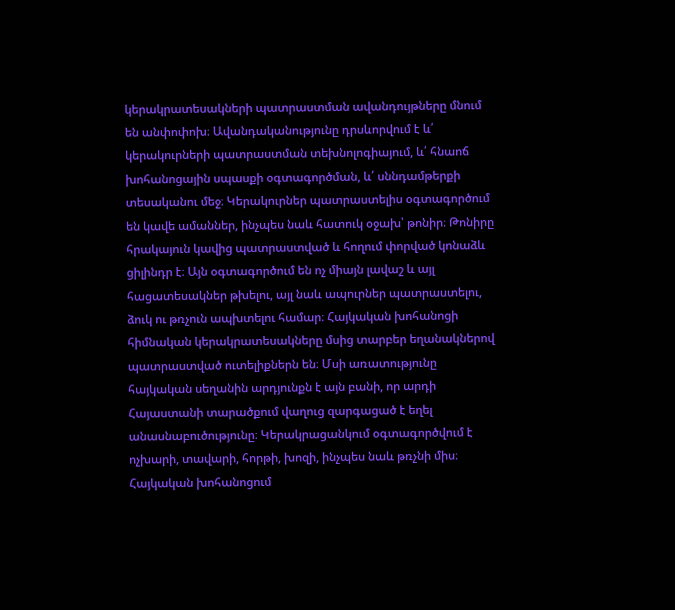կերակրատեսակների պատրաստման ավանդույթները մնում են անփոփոխ։ Ավանդականությունը դրսևորվում է և՛ կերակուրների պատրաստման տեխնոլոգիայում, և՛ հնաոճ խոհանոցային սպասքի օգտագործման, և՛ սննդամթերքի տեսականու մեջ։ Կերակուրներ պատրաստելիս օգտագործում են կավե ամաններ, ինչպես նաև հատուկ օջախ՝ թոնիր։ Թոնիրը հրակայուն կավից պատրաստված և հողում փորված կոնաձև ցիլինդր է։ Այն օգտագործում են ոչ միայն լավաշ և այլ հացատեսակներ թխելու, այլ նաև ապուրներ պատրաստելու, ձուկ ու թռչուն ապխտելու համար։ Հայկական խոհանոցի հիմնական կերակրատեսակները մսից տարբեր եղանակներով պատրաստված ուտելիքներն են։ Մսի առատությունը հայկական սեղանին արդյունքն է այն բանի, որ արդի Հայաստանի տարածքում վաղուց զարգացած է եղել անասնաբուծությունը։ Կերակրացանկում օգտագործվում է ոչխարի, տավարի, հորթի, խոզի, ինչպես նաև թռչնի միս։
Հայկական խոհանոցում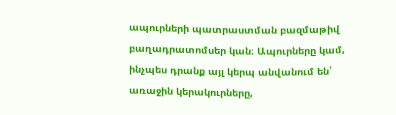ապուրների պատրաստման բազմաթիվ բաղադրատոմսեր կան։ Ապուրները կամ, ինչպես դրանք այլ կերպ անվանում են՝ առաջին կերակուրները,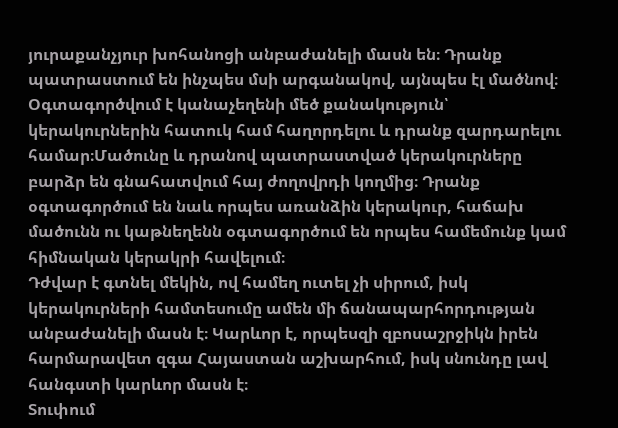յուրաքանչյուր խոհանոցի անբաժանելի մասն են։ Դրանք պատրաստում են ինչպես մսի արգանակով, այնպես էլ մածնով։ Օգտագործվում է կանաչեղենի մեծ քանակություն՝ կերակուրներին հատուկ համ հաղորդելու և դրանք զարդարելու համար։Մածունը և դրանով պատրաստված կերակուրները բարձր են գնահատվում հայ ժողովրդի կողմից։ Դրանք օգտագործում են նաև որպես առանձին կերակուր, հաճախ մածունն ու կաթնեղենն օգտագործում են որպես համեմունք կամ հիմնական կերակրի հավելում։
Դժվար է գտնել մեկին, ով համեղ ուտել չի սիրում, իսկ կերակուրների համտեսումը ամեն մի ճանապարհորդության անբաժանելի մասն է։ Կարևոր է, որպեսզի զբոսաշրջիկն իրեն հարմարավետ զգա Հայաստան աշխարհում, իսկ սնունդը լավ հանգստի կարևոր մասն է։
Տուփում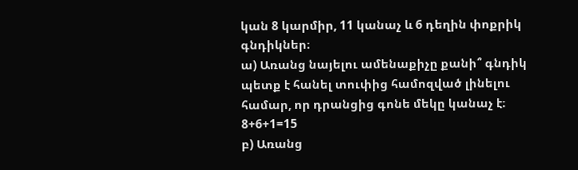կան 8 կարմիր, 11 կանաչ և 6 դեղին փոքրիկ գնդիկներ։
ա) Առանց նայելու ամենաքիչը քանի՞ գնդիկ պետք է հանել տուփից համոզված լինելու համար, որ դրանցից գոնե մեկը կանաչ է։ 8+6+1=15
բ) Առանց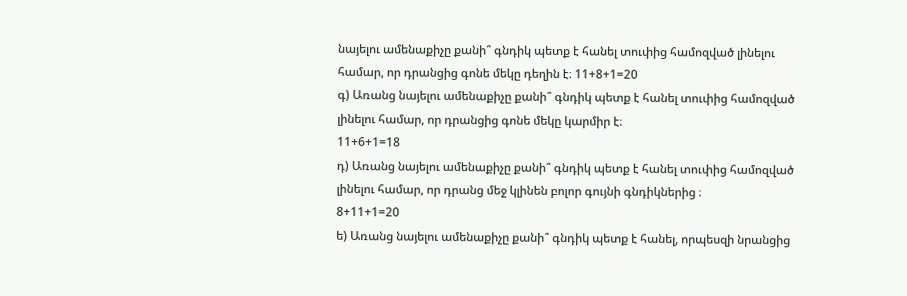նայելու ամենաքիչը քանի՞ գնդիկ պետք է հանել տուփից համոզված լինելու համար, որ դրանցից գոնե մեկը դեղին է։ 11+8+1=20
գ) Առանց նայելու ամենաքիչը քանի՞ գնդիկ պետք է հանել տուփից համոզված լինելու համար, որ դրանցից գոնե մեկը կարմիր է։
11+6+1=18
դ) Առանց նայելու ամենաքիչը քանի՞ գնդիկ պետք է հանել տուփից համոզված լինելու համար, որ դրանց մեջ կլինեն բոլոր գույնի գնդիկներից ։
8+11+1=20
ե) Առանց նայելու ամենաքիչը քանի՞ գնդիկ պետք է հանել, որպեսզի նրանցից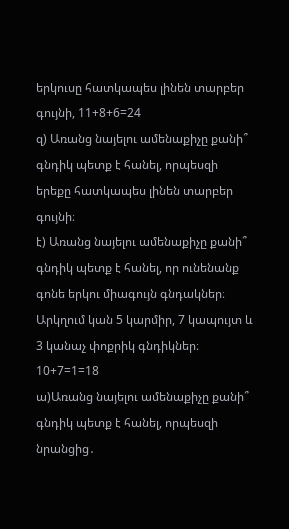երկուսը հատկապես լինեն տարբեր գույնի, 11+8+6=24
զ) Առանց նայելու ամենաքիչը քանի՞ գնդիկ պետք է հանել, որպեսզի երեքը հատկապես լինեն տարբեր գույնի։
է) Առանց նայելու ամենաքիչը քանի՞ գնդիկ պետք է հանել, որ ունենանք գոնե երկու միագույն գնդակներ։
Արկղում կան 5 կարմիր, 7 կապույտ և 3 կանաչ փոքրիկ գնդիկներ։ 10+7=1=18
ա)Առանց նայելու ամենաքիչը քանի՞ գնդիկ պետք է հանել, որպեսզի նրանցից․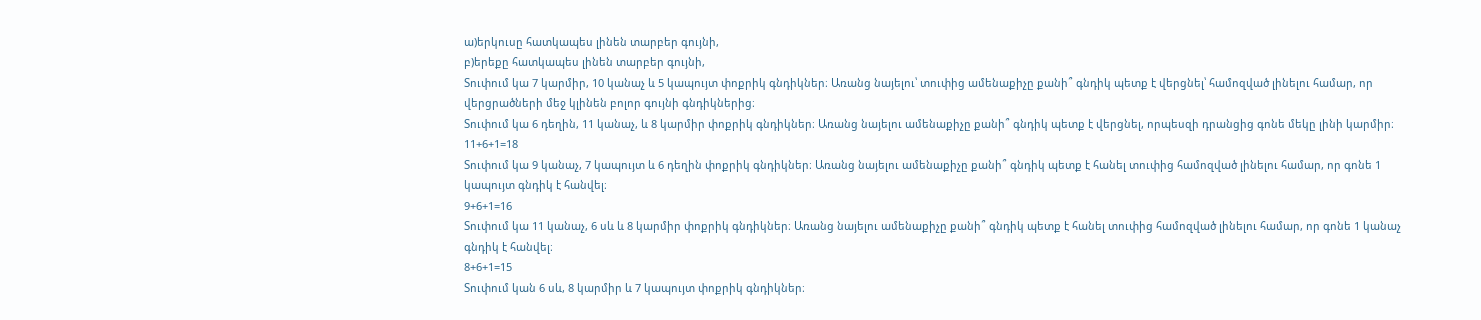ա)երկուսը հատկապես լինեն տարբեր գույնի,
բ)երեքը հատկապես լինեն տարբեր գույնի,
Տուփում կա 7 կարմիր, 10 կանաչ և 5 կապույտ փոքրիկ գնդիկներ։ Առանց նայելու՝ տուփից ամենաքիչը քանի՞ գնդիկ պետք է վերցնել՝ համոզված լինելու համար, որ վերցրածների մեջ կլինեն բոլոր գույնի գնդիկներից։
Տուփում կա 6 դեղին, 11 կանաչ, և 8 կարմիր փոքրիկ գնդիկներ։ Առանց նայելու ամենաքիչը քանի՞ գնդիկ պետք է վերցնել, որպեսզի դրանցից գոնե մեկը լինի կարմիր։
11+6+1=18
Տուփում կա 9 կանաչ, 7 կապույտ և 6 դեղին փոքրիկ գնդիկներ։ Առանց նայելու ամենաքիչը քանի՞ գնդիկ պետք է հանել տուփից համոզված լինելու համար, որ գոնե 1 կապույտ գնդիկ է հանվել։
9+6+1=16
Տուփում կա 11 կանաչ, 6 սև և 8 կարմիր փոքրիկ գնդիկներ։ Առանց նայելու ամենաքիչը քանի՞ գնդիկ պետք է հանել տուփից համոզված լինելու համար, որ գոնե 1 կանաչ գնդիկ է հանվել։
8+6+1=15
Տուփում կան 6 սև, 8 կարմիր և 7 կապույտ փոքրիկ գնդիկներ։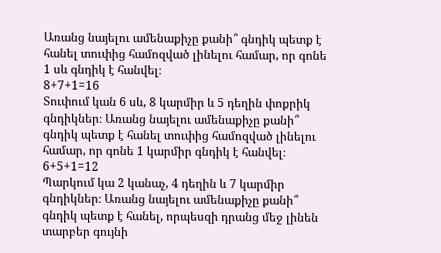Առանց նայելու ամենաքիչը քանի՞ գնդիկ պետք է հանել տուփից համոզված լինելու համար, որ գոնե 1 սև գնդիկ է հանվել։
8+7+1=16
Տուփում կան 6 սև, 8 կարմիր և 5 դեղին փոքրիկ գնդիկներ։ Առանց նայելու ամենաքիչը քանի՞ գնդիկ պետք է հանել տուփից համոզված լինելու համար, որ գոնե 1 կարմիր գնդիկ է հանվել։
6+5+1=12
Պարկում կա 2 կանաչ, 4 դեղին և 7 կարմիր գնդիկներ։ Առանց նայելու ամենաքիչը քանի՞ գնդիկ պետք է հանել, որպեսզի դրանց մեջ լինեն տարբեր գույնի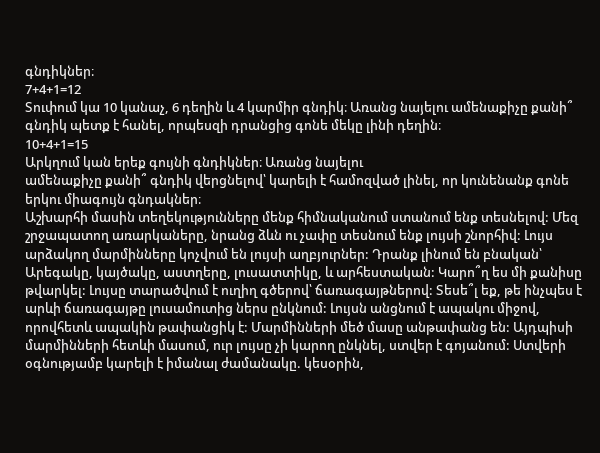գնդիկներ։
7+4+1=12
Տուփում կա 10 կանաչ, 6 դեղին և 4 կարմիր գնդիկ։ Առանց նայելու ամենաքիչը քանի՞ գնդիկ պետք է հանել, որպեսզի դրանցից գոնե մեկը լինի դեղին։
10+4+1=15
Արկղում կան երեք գույնի գնդիկներ։ Առանց նայելու
ամենաքիչը քանի՞ գնդիկ վերցնելով՝ կարելի է համոզված լինել, որ կունենանք գոնե երկու միագույն գնդակներ։
Աշխարհի մասին տեղեկությունները մենք հիմնականում ստանում ենք տեսնելով: Մեզ շրջապատող առարկաները, նրանց ձևն ու չափը տեսնում ենք լույսի շնորհիվ: Լույս արձակող մարմինները կոչվում են լույսի աղբյուրներ: Դրանք լինում են բնական՝ Արեգակը, կայծակը, աստղերը, լուսատտիկը, և արհեստական: Կարո՞ղ ես մի քանիսը թվարկել: Լույսը տարածվում է ուղիղ գծերով՝ ճառագայթներով: Տեսե՞լ եք, թե ինչպես է արևի ճառագայթը լուսամուտից ներս ընկնում: Լույսն անցնում է ապակու միջով, որովհետև ապակին թափանցիկ է: Մարմինների մեծ մասը անթափանց են: Այդպիսի մարմինների հետևի մասում, ուր լույսը չի կարող ընկնել, ստվեր է գոյանում: Ստվերի օգնությամբ կարելի է իմանալ ժամանակը. կեսօրին,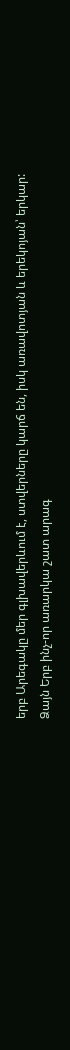երբ Արեգակը մեր գլխավերևում է, ստվերները կարճ են, իսկ առավոտյան և երեկոյան՝ երկար:
Ձայն Երբ ինչ-որ առարկա շատ արագ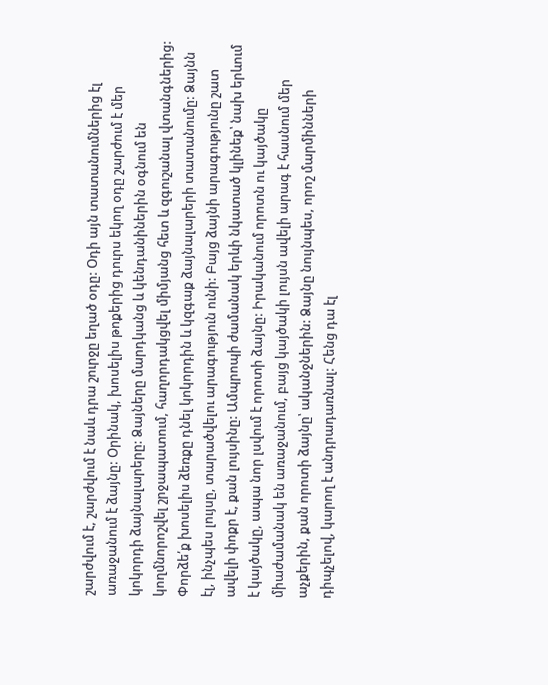շարժվում է, շարժվում է նաև դրա շուրջը եղած օդը: Օդի այն տատանումներից էլ առաջանում է ձայնը: Օրինակ, խոսելիս թոքերից դուրս եկող օդը շարժում է մեր կոկորդի ձայնալարերը: Ձայները մարդկանց և կենդանիներին օգնում են կողմնորոշվել շրջապատում, հաղորդակցվել միմյանց հետ և զգուշանալ վտանգներից: Փորձե՛ք խոսելիս ձեռքը դնել կոկորդին և կզգաք ձայնալարերի տատանումը: Ձայնն էլ, ինչպես լույսը, տարածվելու արագություն ունի: Բայց ձայնի արագությունը շատ ավելի փոքր է, քան լույսինը: Ամպրոպի ժամանակ երևի նկատած կլինեք՝ նախ երևում է կայծակը, ապա նոր լսվում է որոտի ձայնը: Իրականում որոտն ու կայծակը միաժամանակ են առաջանում, բայց կայծակի լույսն ավելի արագ է հասնում մեր աչքերին, քան որոտի ձայնը՝ ականջներին: Ձայնը նույնպես, որոշ մարմինների դիպչելով, կարող է անդրադառնալ: Հենց դա էլ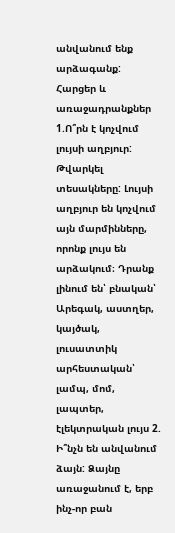անվանում ենք արձագանք:
Հարցեր և առաջադրանքներ 1.Ո՞րն է կոչվում լույսի աղբյուր: Թվարկել տեսակները: Լույսի աղբյուր են կոչվում այն մարմինները, որոնք լույս են արձակում։ Դրանք լինում են՝ բնական՝ Արեգակ, աստղեր, կայծակ, լուսատտիկ
արհեստական՝ լամպ, մոմ, լապտեր, էլեկտրական լույս 2. Ի՞նչն են անվանում ձայն: Ձայնը առաջանում է, երբ ինչ-որ բան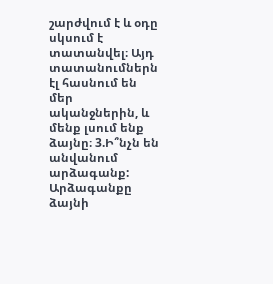շարժվում է և օդը սկսում է տատանվել։ Այդ տատանումներն էլ հասնում են մեր ականջներին, և մենք լսում ենք ձայնը։ 3.Ի՞նչն են անվանում արձագանք: Արձագանքը ձայնի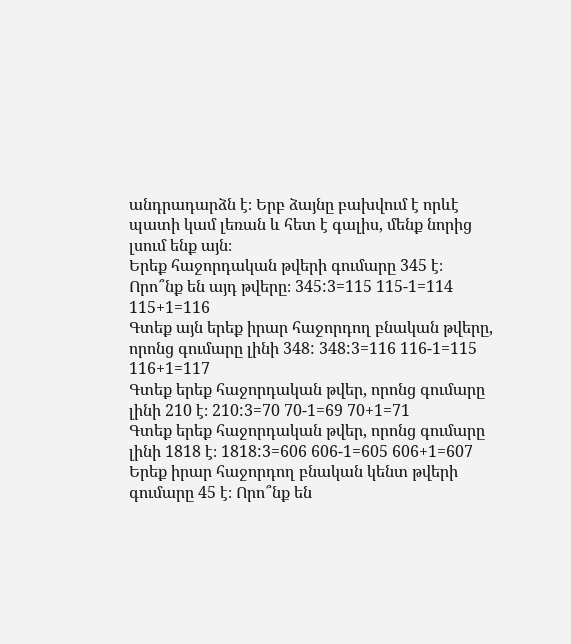անդրադարձն է։ Երբ ձայնը բախվում է որևէ պատի կամ լեռան և հետ է գալիս, մենք նորից լսում ենք այն։
Երեք հաջորդական թվերի գումարը 345 է։ Որո՞նք են այդ թվերը։ 345:3=115 115-1=114 115+1=116
Գտեք այն երեք իրար հաջորդող բնական թվերը, որոնց գումարը լինի 348: 348:3=116 116-1=115 116+1=117
Գտեք երեք հաջորդական թվեր, որոնց գումարը լինի 210 է։ 210:3=70 70-1=69 70+1=71
Գտեք երեք հաջորդական թվեր, որոնց գումարը լինի 1818 է։ 1818:3=606 606-1=605 606+1=607
Երեք իրար հաջորդող բնական կենտ թվերի գումարը 45 է։ Որո՞նք են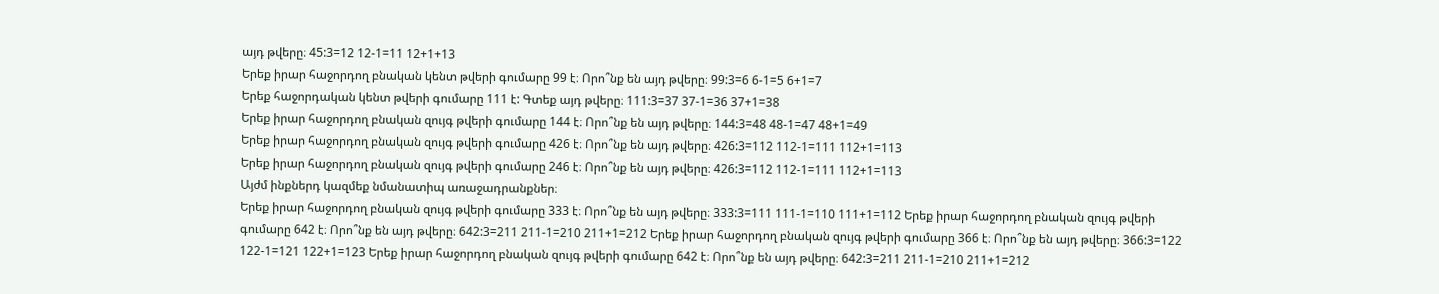այդ թվերը։ 45:3=12 12-1=11 12+1+13
Երեք իրար հաջորդող բնական կենտ թվերի գումարը 99 է։ Որո՞նք են այդ թվերը։ 99:3=6 6-1=5 6+1=7
Երեք հաջորդական կենտ թվերի գումարը 111 է: Գտեք այդ թվերը։ 111:3=37 37-1=36 37+1=38
Երեք իրար հաջորդող բնական զույգ թվերի գումարը 144 է։ Որո՞նք են այդ թվերը։ 144:3=48 48-1=47 48+1=49
Երեք իրար հաջորդող բնական զույգ թվերի գումարը 426 է։ Որո՞նք են այդ թվերը։ 426:3=112 112-1=111 112+1=113
Երեք իրար հաջորդող բնական զույգ թվերի գումարը 246 է։ Որո՞նք են այդ թվերը։ 426:3=112 112-1=111 112+1=113
Այժմ ինքներդ կազմեք նմանատիպ առաջադրանքներ։
Երեք իրար հաջորդող բնական զույգ թվերի գումարը 333 է։ Որո՞նք են այդ թվերը։ 333:3=111 111-1=110 111+1=112 Երեք իրար հաջորդող բնական զույգ թվերի գումարը 642 է։ Որո՞նք են այդ թվերը։ 642:3=211 211-1=210 211+1=212 Երեք իրար հաջորդող բնական զույգ թվերի գումարը 366 է։ Որո՞նք են այդ թվերը։ 366:3=122 122-1=121 122+1=123 Երեք իրար հաջորդող բնական զույգ թվերի գումարը 642 է։ Որո՞նք են այդ թվերը։ 642:3=211 211-1=210 211+1=212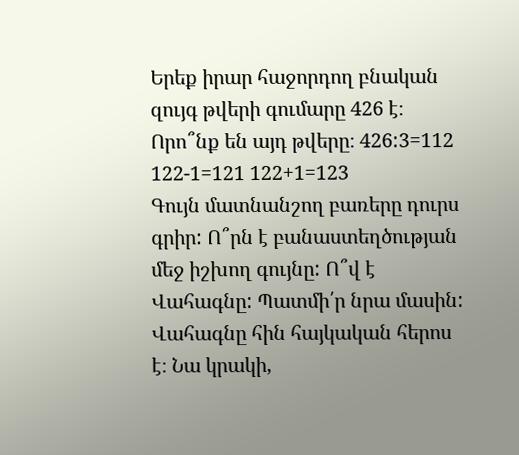Երեք իրար հաջորդող բնական զույգ թվերի գումարը 426 է։ Որո՞նք են այդ թվերը։ 426:3=112 122-1=121 122+1=123
Գույն մատնանշող բառերը դուրս գրիր: Ո՞րն է բանաստեղծության մեջ իշխող գույնը: Ո՞վ է Վահագնը: Պատմի՛ր նրա մասին: Վահագնը հին հայկական հերոս է։ Նա կրակի,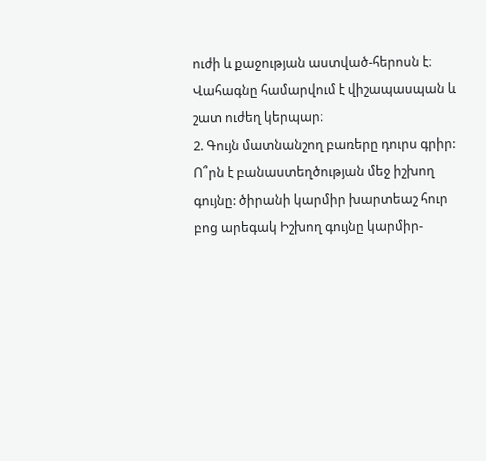ուժի և քաջության աստված-հերոսն է։ Վահագնը համարվում է վիշապասպան և շատ ուժեղ կերպար։
2. Գույն մատնանշող բառերը դուրս գրիր: Ո՞րն է բանաստեղծության մեջ իշխող գույնը: ծիրանի կարմիր խարտեաշ հուր բոց արեգակ Իշխող գույնը կարմիր-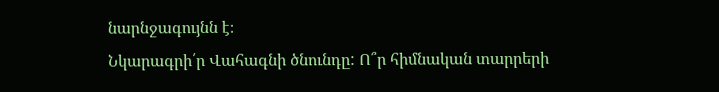նարնջագույնն է։
Նկարագրի՛ր Վահագնի ծնունդը: Ո՞ր հիմնական տարրերի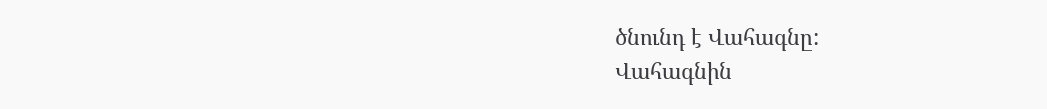ծնունդ է Վահագնը:
Վահագնին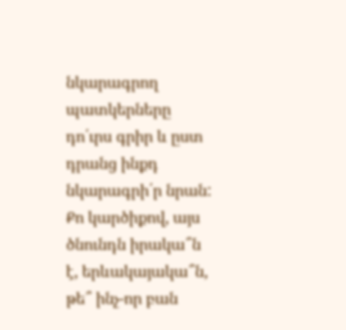նկարագրող պատկերները դո՛ւրս գրիր և ըստ դրանց ինքդ նկարագրի՛ր նրան:
Քո կարծիքով, այս ծնունդն իրակա՞ն է, երևակայակա՞ն, թե՞ ինչ-որ բան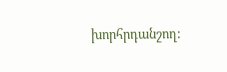խորհրդանշող: